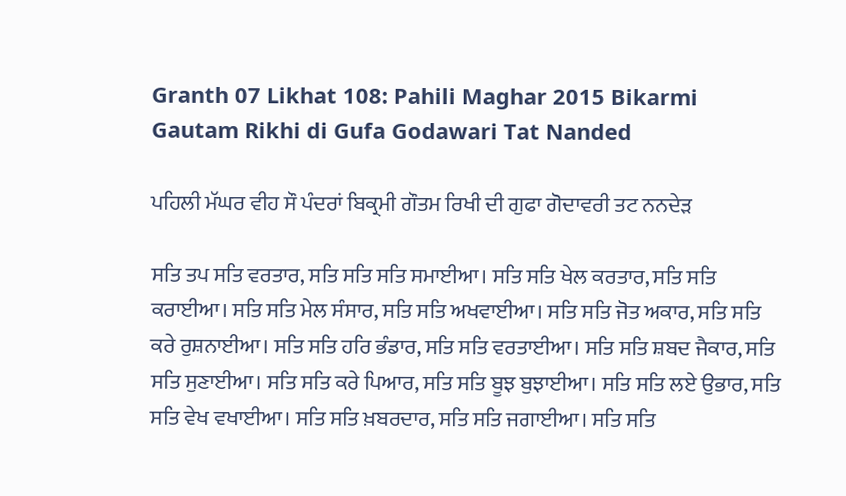Granth 07 Likhat 108: Pahili Maghar 2015 Bikarmi Gautam Rikhi di Gufa Godawari Tat Nanded

ਪਹਿਲੀ ਮੱਘਰ ਵੀਹ ਸੌ ਪੰਦਰਾਂ ਬਿਕ੍ਰਮੀ ਗੌਤਮ ਰਿਖੀ ਦੀ ਗੁਫਾ ਗੋਦਾਵਰੀ ਤਟ ਨਨਦੇੜ

ਸਤਿ ਤਪ ਸਤਿ ਵਰਤਾਰ, ਸਤਿ ਸਤਿ ਸਤਿ ਸਮਾਈਆ। ਸਤਿ ਸਤਿ ਖੇਲ ਕਰਤਾਰ, ਸਤਿ ਸਤਿ ਕਰਾਈਆ। ਸਤਿ ਸਤਿ ਮੇਲ ਸੰਸਾਰ, ਸਤਿ ਸਤਿ ਅਖਵਾਈਆ। ਸਤਿ ਸਤਿ ਜੋਤ ਅਕਾਰ, ਸਤਿ ਸਤਿ ਕਰੇ ਰੁਸ਼ਨਾਈਆ। ਸਤਿ ਸਤਿ ਹਰਿ ਭੰਡਾਰ, ਸਤਿ ਸਤਿ ਵਰਤਾਈਆ। ਸਤਿ ਸਤਿ ਸ਼ਬਦ ਜੈਕਾਰ, ਸਤਿ ਸਤਿ ਸੁਣਾਈਆ। ਸਤਿ ਸਤਿ ਕਰੇ ਪਿਆਰ, ਸਤਿ ਸਤਿ ਬੂਝ ਬੁਝਾਈਆ। ਸਤਿ ਸਤਿ ਲਏ ਉਭਾਰ, ਸਤਿ ਸਤਿ ਵੇਖ ਵਖਾਈਆ। ਸਤਿ ਸਤਿ ਖ਼ਬਰਦਾਰ, ਸਤਿ ਸਤਿ ਜਗਾਈਆ। ਸਤਿ ਸਤਿ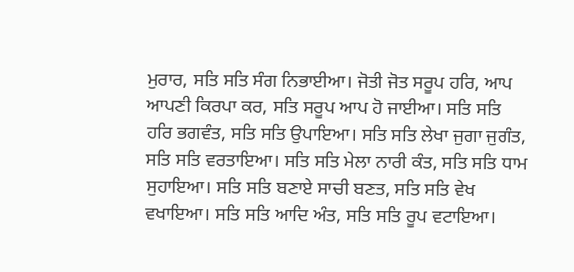ਮੁਰਾਰ, ਸਤਿ ਸਤਿ ਸੰਗ ਨਿਭਾਈਆ। ਜੋਤੀ ਜੋਤ ਸਰੂਪ ਹਰਿ, ਆਪ ਆਪਣੀ ਕਿਰਪਾ ਕਰ, ਸਤਿ ਸਰੂਪ ਆਪ ਹੋ ਜਾਈਆ। ਸਤਿ ਸਤਿ ਹਰਿ ਭਗਵੰਤ, ਸਤਿ ਸਤਿ ਉਪਾਇਆ। ਸਤਿ ਸਤਿ ਲੇਖਾ ਜੁਗਾ ਜੁਗੰਤ, ਸਤਿ ਸਤਿ ਵਰਤਾਇਆ। ਸਤਿ ਸਤਿ ਮੇਲਾ ਨਾਰੀ ਕੰਤ, ਸਤਿ ਸਤਿ ਧਾਮ ਸੁਹਾਇਆ। ਸਤਿ ਸਤਿ ਬਣਾਏ ਸਾਚੀ ਬਣਤ, ਸਤਿ ਸਤਿ ਵੇਖ ਵਖਾਇਆ। ਸਤਿ ਸਤਿ ਆਦਿ ਅੰਤ, ਸਤਿ ਸਤਿ ਰੂਪ ਵਟਾਇਆ।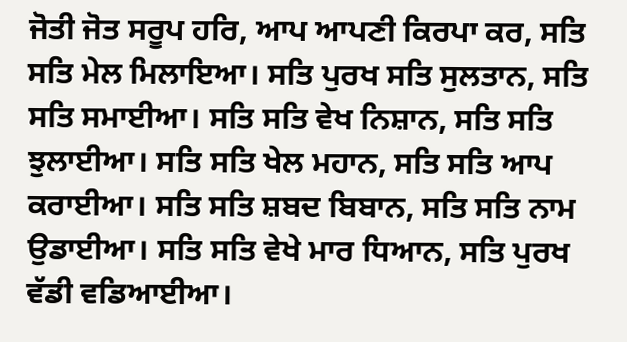ਜੋਤੀ ਜੋਤ ਸਰੂਪ ਹਰਿ, ਆਪ ਆਪਣੀ ਕਿਰਪਾ ਕਰ, ਸਤਿ ਸਤਿ ਮੇਲ ਮਿਲਾਇਆ। ਸਤਿ ਪੁਰਖ ਸਤਿ ਸੁਲਤਾਨ, ਸਤਿ ਸਤਿ ਸਮਾਈਆ। ਸਤਿ ਸਤਿ ਵੇਖ ਨਿਸ਼ਾਨ, ਸਤਿ ਸਤਿ ਝੁਲਾਈਆ। ਸਤਿ ਸਤਿ ਖੇਲ ਮਹਾਨ, ਸਤਿ ਸਤਿ ਆਪ ਕਰਾਈਆ। ਸਤਿ ਸਤਿ ਸ਼ਬਦ ਬਿਬਾਨ, ਸਤਿ ਸਤਿ ਨਾਮ ਉਡਾਈਆ। ਸਤਿ ਸਤਿ ਵੇਖੇ ਮਾਰ ਧਿਆਨ, ਸਤਿ ਪੁਰਖ ਵੱਡੀ ਵਡਿਆਈਆ।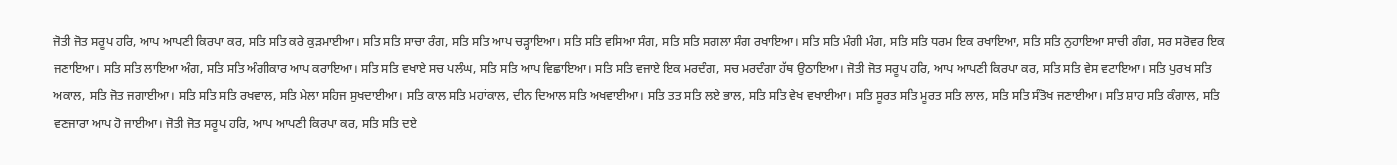ਜੋਤੀ ਜੋਤ ਸਰੂਪ ਹਰਿ, ਆਪ ਆਪਣੀ ਕਿਰਪਾ ਕਰ, ਸਤਿ ਸਤਿ ਕਰੇ ਕੁੜਮਾਈਆ। ਸਤਿ ਸਤਿ ਸਾਚਾ ਰੰਗ, ਸਤਿ ਸਤਿ ਆਪ ਚੜ੍ਹਾਇਆ। ਸਤਿ ਸਤਿ ਵਸਿਆ ਸੰਗ, ਸਤਿ ਸਤਿ ਸਗਲਾ ਸੰਗ ਰਖਾਇਆ। ਸਤਿ ਸਤਿ ਮੰਗੀ ਮੰਗ, ਸਤਿ ਸਤਿ ਧਰਮ ਇਕ ਰਖਾਇਆ, ਸਤਿ ਸਤਿ ਨੁਹਾਇਆ ਸਾਚੀ ਗੰਗ, ਸਰ ਸਰੋਵਰ ਇਕ ਜਣਾਇਆ। ਸਤਿ ਸਤਿ ਲਾਇਆ ਅੰਗ, ਸਤਿ ਸਤਿ ਅੰਗੀਕਾਰ ਆਪ ਕਰਾਇਆ। ਸਤਿ ਸਤਿ ਵਖਾਏ ਸਚ ਪਲੰਘ, ਸਤਿ ਸਤਿ ਆਪ ਵਿਛਾਇਆ। ਸਤਿ ਸਤਿ ਵਜਾਏ ਇਕ ਮਰਦੰਗ, ਸਚ ਮਰਦੰਗਾ ਹੱਥ ਉਠਾਇਆ। ਜੋਤੀ ਜੋਤ ਸਰੂਪ ਹਰਿ, ਆਪ ਆਪਣੀ ਕਿਰਪਾ ਕਰ, ਸਤਿ ਸਤਿ ਵੇਸ ਵਟਾਇਆ। ਸਤਿ ਪੁਰਖ ਸਤਿ ਅਕਾਲ, ਸਤਿ ਜੋਤ ਜਗਾਈਆ। ਸਤਿ ਸਤਿ ਸਤਿ ਰਖਵਾਲ, ਸਤਿ ਮੇਲਾ ਸਹਿਜ ਸੁਖਦਾਈਆ। ਸਤਿ ਕਾਲ ਸਤਿ ਮਹਾਂਕਾਲ, ਦੀਨ ਦਿਆਲ ਸਤਿ ਅਖਵਾਈਆ। ਸਤਿ ਤਤ ਸਤਿ ਲਏ ਭਾਲ, ਸਤਿ ਸਤਿ ਵੇਖ ਵਖਾਈਆ। ਸਤਿ ਸੂਰਤ ਸਤਿ ਮੂਰਤ ਸਤਿ ਲਾਲ, ਸਤਿ ਸਤਿ ਸੰਤੋਖ ਜਣਾਈਆ। ਸਤਿ ਸ਼ਾਹ ਸਤਿ ਕੰਗਾਲ, ਸਤਿ ਵਣਜਾਰਾ ਆਪ ਹੋ ਜਾਈਆ। ਜੋਤੀ ਜੋਤ ਸਰੂਪ ਹਰਿ, ਆਪ ਆਪਣੀ ਕਿਰਪਾ ਕਰ, ਸਤਿ ਸਤਿ ਦਏ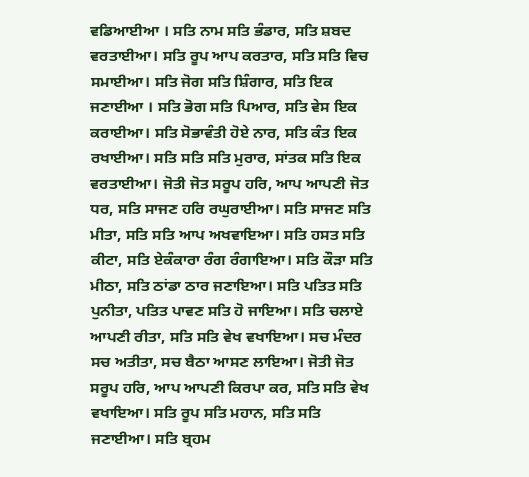ਵਡਿਆਈਆ । ਸਤਿ ਨਾਮ ਸਤਿ ਭੰਡਾਰ, ਸਤਿ ਸ਼ਬਦ ਵਰਤਾਈਆ। ਸਤਿ ਰੂਪ ਆਪ ਕਰਤਾਰ, ਸਤਿ ਸਤਿ ਵਿਚ ਸਮਾਈਆ। ਸਤਿ ਜੋਗ ਸਤਿ ਸ਼ਿੰਗਾਰ, ਸਤਿ ਇਕ ਜਣਾਈਆ । ਸਤਿ ਭੋਗ ਸਤਿ ਪਿਆਰ, ਸਤਿ ਵੇਸ ਇਕ ਕਰਾਈਆ। ਸਤਿ ਸੋਭਾਵੰਤੀ ਹੋਏ ਨਾਰ, ਸਤਿ ਕੰਤ ਇਕ ਰਖਾਈਆ। ਸਤਿ ਸਤਿ ਸਤਿ ਮੁਰਾਰ, ਸਾਂਤਕ ਸਤਿ ਇਕ ਵਰਤਾਈਆ। ਜੋਤੀ ਜੋਤ ਸਰੂਪ ਹਰਿ, ਆਪ ਆਪਣੀ ਜੋਤ ਧਰ, ਸਤਿ ਸਾਜਣ ਹਰਿ ਰਘੁਰਾਈਆ। ਸਤਿ ਸਾਜਣ ਸਤਿ ਮੀਤਾ, ਸਤਿ ਸਤਿ ਆਪ ਅਖਵਾਇਆ। ਸਤਿ ਹਸਤ ਸਤਿ ਕੀਟਾ, ਸਤਿ ਏਕੰਕਾਰਾ ਰੰਗ ਰੰਗਾਇਆ। ਸਤਿ ਕੌੜਾ ਸਤਿ ਮੀਠਾ, ਸਤਿ ਠਾਂਡਾ ਠਾਰ ਜਣਾਇਆ। ਸਤਿ ਪਤਿਤ ਸਤਿ ਪੁਨੀਤਾ, ਪਤਿਤ ਪਾਵਣ ਸਤਿ ਹੋ ਜਾਇਆ। ਸਤਿ ਚਲਾਏ ਆਪਣੀ ਰੀਤਾ, ਸਤਿ ਸਤਿ ਵੇਖ ਵਖਾਇਆ। ਸਚ ਮੰਦਰ ਸਚ ਅਤੀਤਾ, ਸਚ ਬੈਠਾ ਆਸਣ ਲਾਇਆ। ਜੋਤੀ ਜੋਤ ਸਰੂਪ ਹਰਿ, ਆਪ ਆਪਣੀ ਕਿਰਪਾ ਕਰ, ਸਤਿ ਸਤਿ ਵੇਖ ਵਖਾਇਆ। ਸਤਿ ਰੂਪ ਸਤਿ ਮਹਾਨ, ਸਤਿ ਸਤਿ ਜਣਾਈਆ। ਸਤਿ ਬ੍ਰਹਮ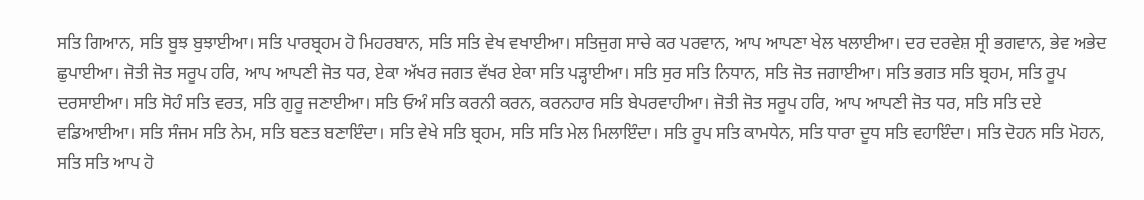ਸਤਿ ਗਿਆਨ, ਸਤਿ ਬੂਝ ਬੁਝਾਈਆ। ਸਤਿ ਪਾਰਬ੍ਰਹਮ ਹੋ ਮਿਹਰਬਾਨ, ਸਤਿ ਸਤਿ ਵੇਖ ਵਖਾਈਆ। ਸਤਿਜੁਗ ਸਾਚੇ ਕਰ ਪਰਵਾਨ, ਆਪ ਆਪਣਾ ਖੇਲ ਖਲਾਈਆ। ਦਰ ਦਰਵੇਸ਼ ਸ੍ਰੀ ਭਗਵਾਨ, ਭੇਵ ਅਭੇਦ ਛੁਪਾਈਆ। ਜੋਤੀ ਜੋਤ ਸਰੂਪ ਹਰਿ, ਆਪ ਆਪਣੀ ਜੋਤ ਧਰ, ਏਕਾ ਅੱਖਰ ਜਗਤ ਵੱਖਰ ਏਕਾ ਸਤਿ ਪੜ੍ਹਾਈਆ। ਸਤਿ ਸੁਰ ਸਤਿ ਨਿਧਾਨ, ਸਤਿ ਜੋਤ ਜਗਾਈਆ। ਸਤਿ ਭਗਤ ਸਤਿ ਬ੍ਰਹਮ, ਸਤਿ ਰੂਪ ਦਰਸਾਈਆ। ਸਤਿ ਸੋਹੰ ਸਤਿ ਵਰਤ, ਸਤਿ ਗੁਰੂ ਜਣਾਈਆ। ਸਤਿ ਓਅੰ ਸਤਿ ਕਰਨੀ ਕਰਨ, ਕਰਨਹਾਰ ਸਤਿ ਬੇਪਰਵਾਹੀਆ। ਜੋਤੀ ਜੋਤ ਸਰੂਪ ਹਰਿ, ਆਪ ਆਪਣੀ ਜੋਤ ਧਰ, ਸਤਿ ਸਤਿ ਦਏ ਵਡਿਆਈਆ। ਸਤਿ ਸੰਜਮ ਸਤਿ ਨੇਮ, ਸਤਿ ਬਣਤ ਬਣਾਇੰਦਾ। ਸਤਿ ਵੇਖੇ ਸਤਿ ਬ੍ਰਹਮ, ਸਤਿ ਸਤਿ ਮੇਲ ਮਿਲਾਇੰਦਾ। ਸਤਿ ਰੂਪ ਸਤਿ ਕਾਮਧੇਨ, ਸਤਿ ਧਾਰਾ ਦੂਧ ਸਤਿ ਵਹਾਇੰਦਾ। ਸਤਿ ਦੋਹਨ ਸਤਿ ਮੋਹਨ, ਸਤਿ ਸਤਿ ਆਪ ਹੋ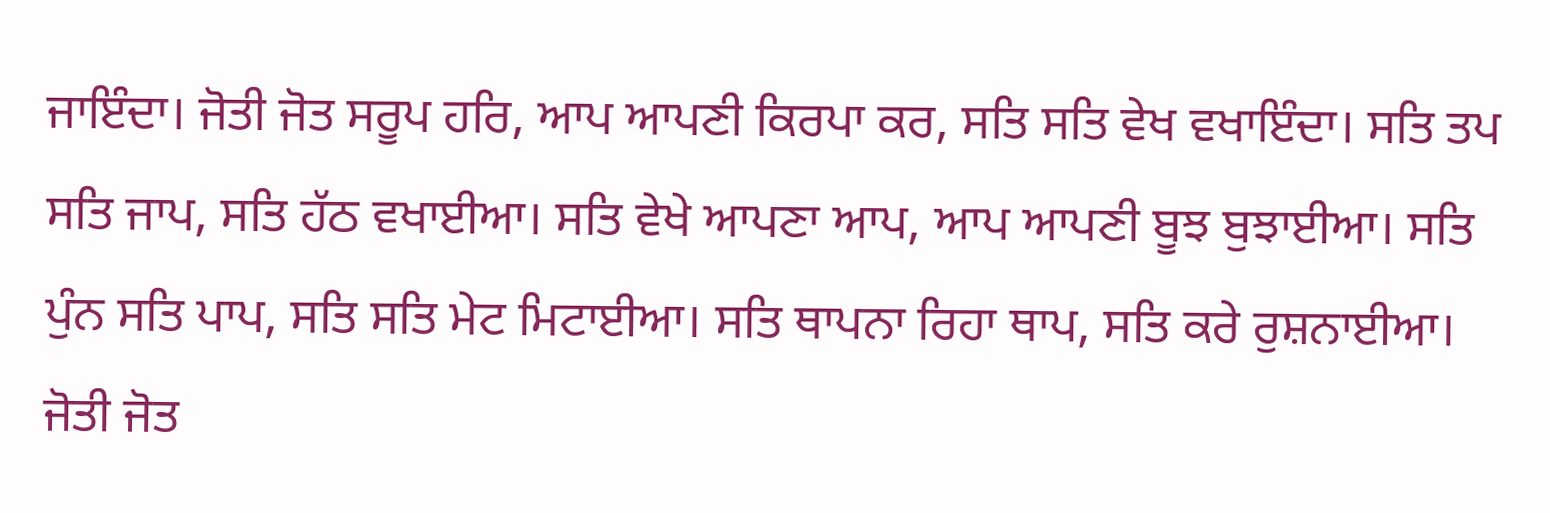ਜਾਇੰਦਾ। ਜੋਤੀ ਜੋਤ ਸਰੂਪ ਹਰਿ, ਆਪ ਆਪਣੀ ਕਿਰਪਾ ਕਰ, ਸਤਿ ਸਤਿ ਵੇਖ ਵਖਾਇੰਦਾ। ਸਤਿ ਤਪ ਸਤਿ ਜਾਪ, ਸਤਿ ਹੱਠ ਵਖਾਈਆ। ਸਤਿ ਵੇਖੇ ਆਪਣਾ ਆਪ, ਆਪ ਆਪਣੀ ਬੂਝ ਬੁਝਾਈਆ। ਸਤਿ ਪੁੰਨ ਸਤਿ ਪਾਪ, ਸਤਿ ਸਤਿ ਮੇਟ ਮਿਟਾਈਆ। ਸਤਿ ਥਾਪਨਾ ਰਿਹਾ ਥਾਪ, ਸਤਿ ਕਰੇ ਰੁਸ਼ਨਾਈਆ। ਜੋਤੀ ਜੋਤ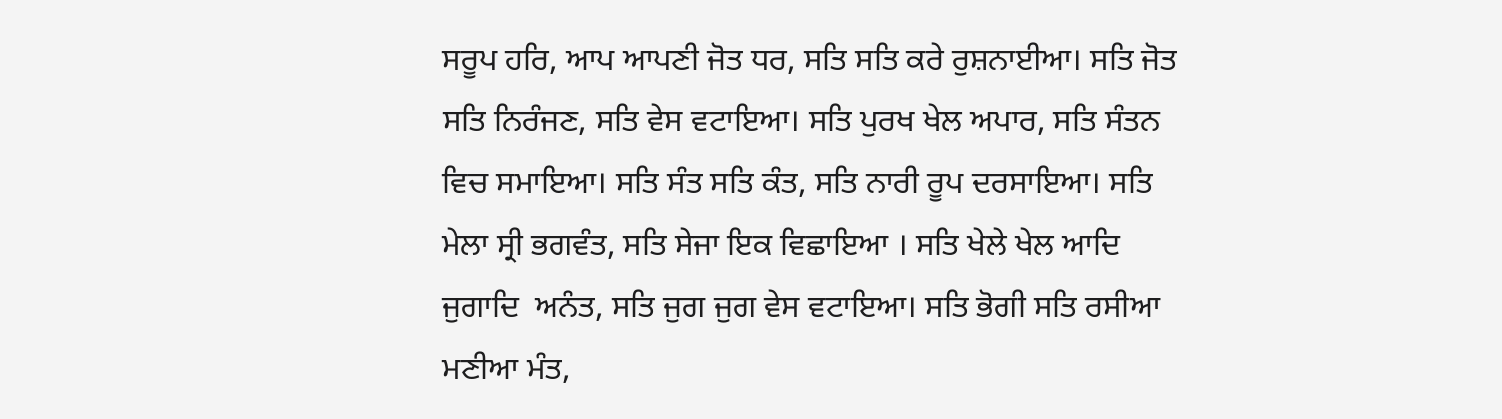ਸਰੂਪ ਹਰਿ, ਆਪ ਆਪਣੀ ਜੋਤ ਧਰ, ਸਤਿ ਸਤਿ ਕਰੇ ਰੁਸ਼ਨਾਈਆ। ਸਤਿ ਜੋਤ ਸਤਿ ਨਿਰੰਜਣ, ਸਤਿ ਵੇਸ ਵਟਾਇਆ। ਸਤਿ ਪੁਰਖ ਖੇਲ ਅਪਾਰ, ਸਤਿ ਸੰਤਨ ਵਿਚ ਸਮਾਇਆ। ਸਤਿ ਸੰਤ ਸਤਿ ਕੰਤ, ਸਤਿ ਨਾਰੀ ਰੂਪ ਦਰਸਾਇਆ। ਸਤਿ ਮੇਲਾ ਸ੍ਰੀ ਭਗਵੰਤ, ਸਤਿ ਸੇਜਾ ਇਕ ਵਿਛਾਇਆ । ਸਤਿ ਖੇਲੇ ਖੇਲ ਆਦਿ ਜੁਗਾਦਿ  ਅਨੰਤ, ਸਤਿ ਜੁਗ ਜੁਗ ਵੇਸ ਵਟਾਇਆ। ਸਤਿ ਭੋਗੀ ਸਤਿ ਰਸੀਆ ਮਣੀਆ ਮੰਤ,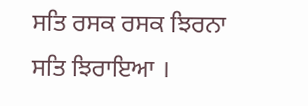ਸਤਿ ਰਸਕ ਰਸਕ ਝਿਰਨਾ ਸਤਿ ਝਿਰਾਇਆ ।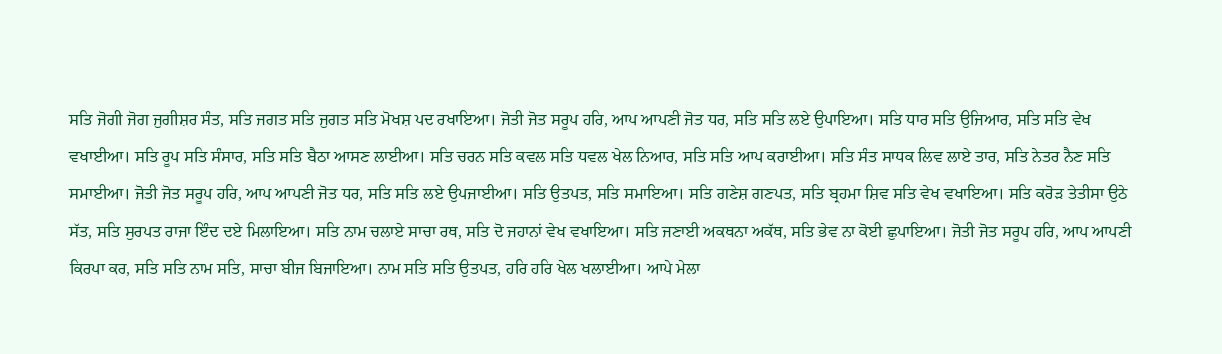ਸਤਿ ਜੋਗੀ ਜੋਗ ਜੁਗੀਸ਼ਰ ਸੰਤ, ਸਤਿ ਜਗਤ ਸਤਿ ਜੁਗਤ ਸਤਿ ਮੋਖਸ਼ ਪਦ ਰਖਾਇਆ। ਜੋਤੀ ਜੋਤ ਸਰੂਪ ਹਰਿ, ਆਪ ਆਪਣੀ ਜੋਤ ਧਰ, ਸਤਿ ਸਤਿ ਲਏ ਉਪਾਇਆ। ਸਤਿ ਧਾਰ ਸਤਿ ਉਜਿਆਰ, ਸਤਿ ਸਤਿ ਵੇਖ ਵਖਾਈਆ। ਸਤਿ ਰੂਪ ਸਤਿ ਸੰਸਾਰ, ਸਤਿ ਸਤਿ ਬੈਠਾ ਆਸਣ ਲਾਈਆ। ਸਤਿ ਚਰਨ ਸਤਿ ਕਵਲ ਸਤਿ ਧਵਲ ਖੇਲ ਨਿਆਰ, ਸਤਿ ਸਤਿ ਆਪ ਕਰਾਈਆ। ਸਤਿ ਸੰਤ ਸਾਧਕ ਲਿਵ ਲਾਏ ਤਾਰ, ਸਤਿ ਨੇਤਰ ਨੈਣ ਸਤਿ ਸਮਾਈਆ। ਜੋਤੀ ਜੋਤ ਸਰੂਪ ਹਰਿ, ਆਪ ਆਪਣੀ ਜੋਤ ਧਰ, ਸਤਿ ਸਤਿ ਲਏ ਉਪਜਾਈਆ। ਸਤਿ ਉਤਪਤ, ਸਤਿ ਸਮਾਇਆ। ਸਤਿ ਗਣੇਸ਼ ਗਣਪਤ, ਸਤਿ ਬ੍ਰਹਮਾ ਸ਼ਿਵ ਸਤਿ ਵੇਖ ਵਖਾਇਆ। ਸਤਿ ਕਰੋੜ ਤੇਤੀਸਾ ਉਠੇ ਸੱਤ, ਸਤਿ ਸੁਰਪਤ ਰਾਜਾ ਇੰਦ ਦਏ ਮਿਲਾਇਆ। ਸਤਿ ਨਾਮ ਚਲਾਏ ਸਾਚਾ ਰਥ, ਸਤਿ ਦੋ ਜਹਾਨਾਂ ਵੇਖ ਵਖਾਇਆ। ਸਤਿ ਜਣਾਈ ਅਕਥਨਾ ਅਕੱਥ, ਸਤਿ ਭੇਵ ਨਾ ਕੋਈ ਛੁਪਾਇਆ। ਜੋਤੀ ਜੋਤ ਸਰੂਪ ਹਰਿ, ਆਪ ਆਪਣੀ ਕਿਰਪਾ ਕਰ, ਸਤਿ ਸਤਿ ਨਾਮ ਸਤਿ, ਸਾਚਾ ਬੀਜ ਬਿਜਾਇਆ। ਨਾਮ ਸਤਿ ਸਤਿ ਉਤਪਤ, ਹਰਿ ਹਰਿ ਖੇਲ ਖਲਾਈਆ। ਆਪੇ ਮੇਲਾ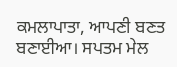ਕਮਲਾਪਾਤਾ, ਆਪਣੀ ਬਣਤ ਬਣਾਈਆ। ਸਪਤਮ ਮੇਲ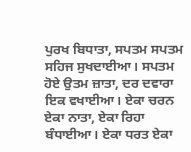ਪੁਰਖ ਬਿਧਾਤਾ, ਸਪਤਮ ਸਪਤਮ ਸਹਿਜ ਸੁਖਦਾਈਆ। ਸਪਤਮ ਹੋਏ ਉਤਮ ਜ਼ਾਤਾ, ਦਰ ਦਵਾਰਾ ਇਕ ਵਖਾਈਆ। ਏਕਾ ਚਰਨ ਏਕਾ ਨਾਤਾ, ਏਕਾ ਰਿਹਾ ਬੰਧਾਈਆ। ਏਕਾ ਧਰਤ ਏਕਾ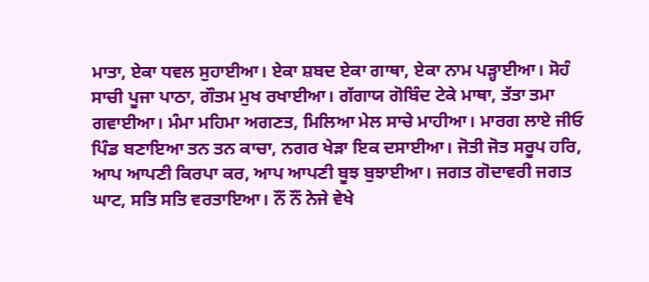ਮਾਤਾ, ਏਕਾ ਧਵਲ ਸੁਹਾਈਆ। ਏਕਾ ਸ਼ਬਦ ਏਕਾ ਗਾਥਾ, ਏਕਾ ਨਾਮ ਪੜ੍ਹਾਈਆ। ਸੋਹੰ ਸਾਚੀ ਪੂਜਾ ਪਾਠਾ, ਗੌਤਮ ਮੁਖ ਰਖਾਈਆ। ਗੱਗਾਯ ਗੋਬਿੰਦ ਟੇਕੇ ਮਾਥਾ, ਤੱਤਾ ਤਮਾ ਗਵਾਈਆ। ਮੰਮਾ ਮਹਿਮਾ ਅਗਣਤ, ਮਿਲਿਆ ਮੇਲ ਸਾਚੇ ਮਾਹੀਆ। ਮਾਰਗ ਲਾਏ ਜੀਓ ਪਿੰਡ ਬਣਾਇਆ ਤਨ ਤਨ ਕਾਚਾ, ਨਗਰ ਖੇੜਾ ਇਕ ਦਸਾਈਆ। ਜੋਤੀ ਜੋਤ ਸਰੂਪ ਹਰਿ, ਆਪ ਆਪਣੀ ਕਿਰਪਾ ਕਰ, ਆਪ ਆਪਣੀ ਬੂਝ ਬੁਝਾਈਆ। ਜਗਤ ਗੋਦਾਵਰੀ ਜਗਤ ਘਾਟ, ਸਤਿ ਸਤਿ ਵਰਤਾਇਆ। ਨੌਂ ਨੌਂ ਨੇਜੇ ਵੇਖੇ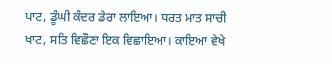ਪਾਟ, ਡੂੰਘੀ ਕੰਦਰ ਡੇਰਾ ਲਾਇਆ। ਧਰਤ ਮਾਤ ਸਾਚੀ ਖਾਟ, ਸਤਿ ਵਿਛੌਣਾ ਇਕ ਵਿਛਾਇਆ। ਕਾਇਆ ਵੇਖੇ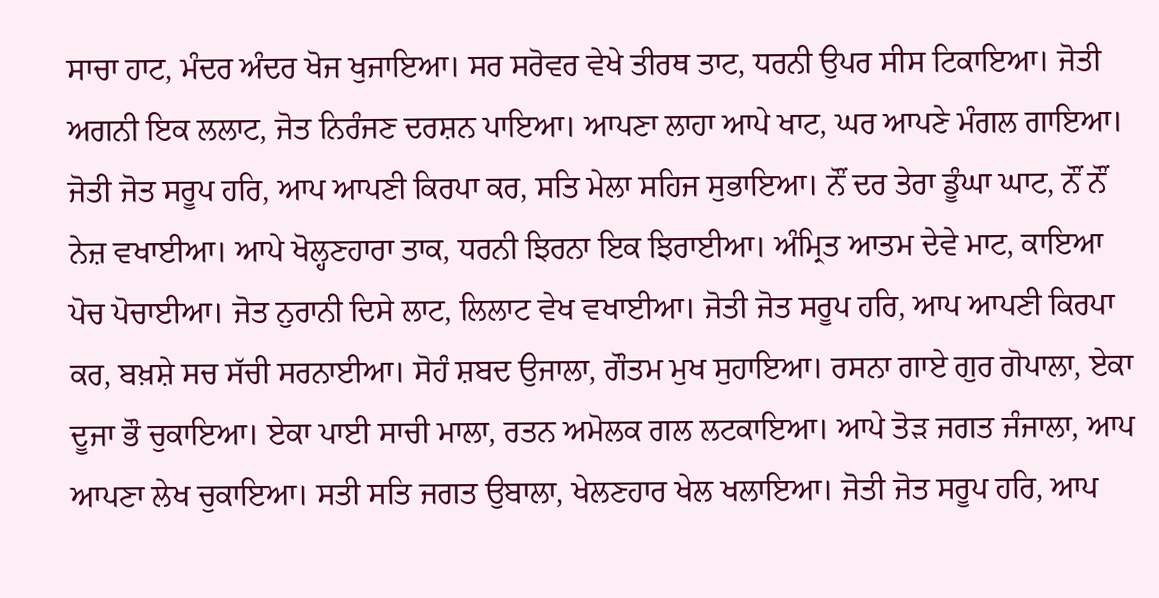ਸਾਚਾ ਹਾਟ, ਮੰਦਰ ਅੰਦਰ ਖੋਜ ਖੁਜਾਇਆ। ਸਰ ਸਰੋਵਰ ਵੇਖੇ ਤੀਰਥ ਤਾਟ, ਧਰਨੀ ਉਪਰ ਸੀਸ ਟਿਕਾਇਆ। ਜੋਤੀ ਅਗਨੀ ਇਕ ਲਲਾਟ, ਜੋਤ ਨਿਰੰਜਣ ਦਰਸ਼ਨ ਪਾਇਆ। ਆਪਣਾ ਲਾਹਾ ਆਪੇ ਖਾਟ, ਘਰ ਆਪਣੇ ਮੰਗਲ ਗਾਇਆ। ਜੋਤੀ ਜੋਤ ਸਰੂਪ ਹਰਿ, ਆਪ ਆਪਣੀ ਕਿਰਪਾ ਕਰ, ਸਤਿ ਮੇਲਾ ਸਹਿਜ ਸੁਭਾਇਆ। ਨੌਂ ਦਰ ਤੇਰਾ ਡੂੰਘਾ ਘਾਟ, ਨੌਂ ਨੌਂ ਨੇਜ਼ ਵਖਾਈਆ। ਆਪੇ ਖੋਲ੍ਹਣਹਾਰਾ ਤਾਕ, ਧਰਨੀ ਝਿਰਨਾ ਇਕ ਝਿਰਾਈਆ। ਅੰਮ੍ਰਿਤ ਆਤਮ ਦੇਵੇ ਮਾਟ, ਕਾਇਆ ਪੋਚ ਪੋਚਾਈਆ। ਜੋਤ ਨੁਰਾਨੀ ਦਿਸੇ ਲਾਟ, ਲਿਲਾਟ ਵੇਖ ਵਖਾਈਆ। ਜੋਤੀ ਜੋਤ ਸਰੂਪ ਹਰਿ, ਆਪ ਆਪਣੀ ਕਿਰਪਾ ਕਰ, ਬਖ਼ਸ਼ੇ ਸਚ ਸੱਚੀ ਸਰਨਾਈਆ। ਸੋਹੰ ਸ਼ਬਦ ਉਜਾਲਾ, ਗੌਤਮ ਮੁਖ ਸੁਹਾਇਆ। ਰਸਨਾ ਗਾਏ ਗੁਰ ਗੋਪਾਲਾ, ਏਕਾ ਦੂਜਾ ਭੌ ਚੁਕਾਇਆ। ਏਕਾ ਪਾਈ ਸਾਚੀ ਮਾਲਾ, ਰਤਨ ਅਮੋਲਕ ਗਲ ਲਟਕਾਇਆ। ਆਪੇ ਤੋੜ ਜਗਤ ਜੰਜਾਲਾ, ਆਪ ਆਪਣਾ ਲੇਖ ਚੁਕਾਇਆ। ਸਤੀ ਸਤਿ ਜਗਤ ਉਬਾਲਾ, ਖੇਲਣਹਾਰ ਖੇਲ ਖਲਾਇਆ। ਜੋਤੀ ਜੋਤ ਸਰੂਪ ਹਰਿ, ਆਪ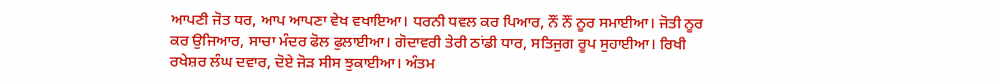ਆਪਣੀ ਜੋਤ ਧਰ, ਆਪ ਆਪਣਾ ਵੇਖ ਵਖਾਇਆ। ਧਰਨੀ ਧਵਲ ਕਰ ਪਿਆਰ, ਨੌਂ ਨੌਂ ਨੂਰ ਸਮਾਈਆ। ਜੋਤੀ ਨੂਰ ਕਰ ਉਜਿਆਰ, ਸਾਚਾ ਮੰਦਰ ਫੋਲ ਫੁਲਾਈਆ। ਗੋਦਾਵਰੀ ਤੇਰੀ ਠਾਂਡੀ ਧਾਰ, ਸਤਿਜੁਗ ਰੂਪ ਸੁਹਾਈਆ। ਰਿਖੀ ਰਖੇਸ਼ਰ ਲੰਘ ਦਵਾਰ, ਦੋਏ ਜੋੜ ਸੀਸ ਝੁਕਾਈਆ। ਅੰਤਮ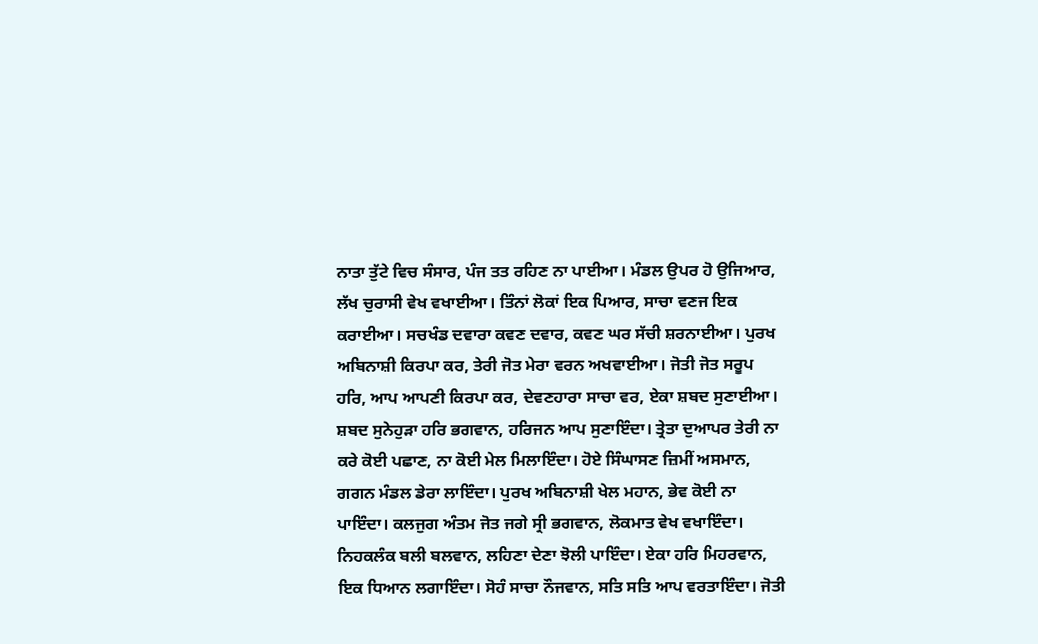ਨਾਤਾ ਤੁੱਟੇ ਵਿਚ ਸੰਸਾਰ, ਪੰਜ ਤਤ ਰਹਿਣ ਨਾ ਪਾਈਆ। ਮੰਡਲ ਉਪਰ ਹੋ ਉਜਿਆਰ, ਲੱਖ ਚੁਰਾਸੀ ਵੇਖ ਵਖਾਈਆ। ਤਿੰਨਾਂ ਲੋਕਾਂ ਇਕ ਪਿਆਰ, ਸਾਚਾ ਵਣਜ ਇਕ ਕਰਾਈਆ। ਸਚਖੰਡ ਦਵਾਰਾ ਕਵਣ ਦਵਾਰ, ਕਵਣ ਘਰ ਸੱਚੀ ਸ਼ਰਨਾਈਆ। ਪੁਰਖ ਅਬਿਨਾਸ਼ੀ ਕਿਰਪਾ ਕਰ, ਤੇਰੀ ਜੋਤ ਮੇਰਾ ਵਰਨ ਅਖਵਾਈਆ। ਜੋਤੀ ਜੋਤ ਸਰੂਪ ਹਰਿ, ਆਪ ਆਪਣੀ ਕਿਰਪਾ ਕਰ, ਦੇਵਣਹਾਰਾ ਸਾਚਾ ਵਰ, ਏਕਾ ਸ਼ਬਦ ਸੁਣਾਈਆ। ਸ਼ਬਦ ਸੁਨੇਹੁੜਾ ਹਰਿ ਭਗਵਾਨ, ਹਰਿਜਨ ਆਪ ਸੁਣਾਇੰਦਾ। ਤ੍ਰੇਤਾ ਦੁਆਪਰ ਤੇਰੀ ਨਾ ਕਰੇ ਕੋਈ ਪਛਾਣ, ਨਾ ਕੋਈ ਮੇਲ ਮਿਲਾਇੰਦਾ। ਹੋਏ ਸਿੰਘਾਸਣ ਜ਼ਿਮੀਂ ਅਸਮਾਨ, ਗਗਨ ਮੰਡਲ ਡੇਰਾ ਲਾਇੰਦਾ। ਪੁਰਖ ਅਬਿਨਾਸ਼ੀ ਖੇਲ ਮਹਾਨ, ਭੇਵ ਕੋਈ ਨਾ ਪਾਇੰਦਾ। ਕਲਜੁਗ ਅੰਤਮ ਜੋਤ ਜਗੇ ਸ੍ਰੀ ਭਗਵਾਨ, ਲੋਕਮਾਤ ਵੇਖ ਵਖਾਇੰਦਾ। ਨਿਹਕਲੰਕ ਬਲੀ ਬਲਵਾਨ, ਲਹਿਣਾ ਦੇਣਾ ਝੋਲੀ ਪਾਇੰਦਾ। ਏਕਾ ਹਰਿ ਮਿਹਰਵਾਨ, ਇਕ ਧਿਆਨ ਲਗਾਇੰਦਾ। ਸੋਹੰ ਸਾਚਾ ਨੌਜਵਾਨ, ਸਤਿ ਸਤਿ ਆਪ ਵਰਤਾਇੰਦਾ। ਜੋਤੀ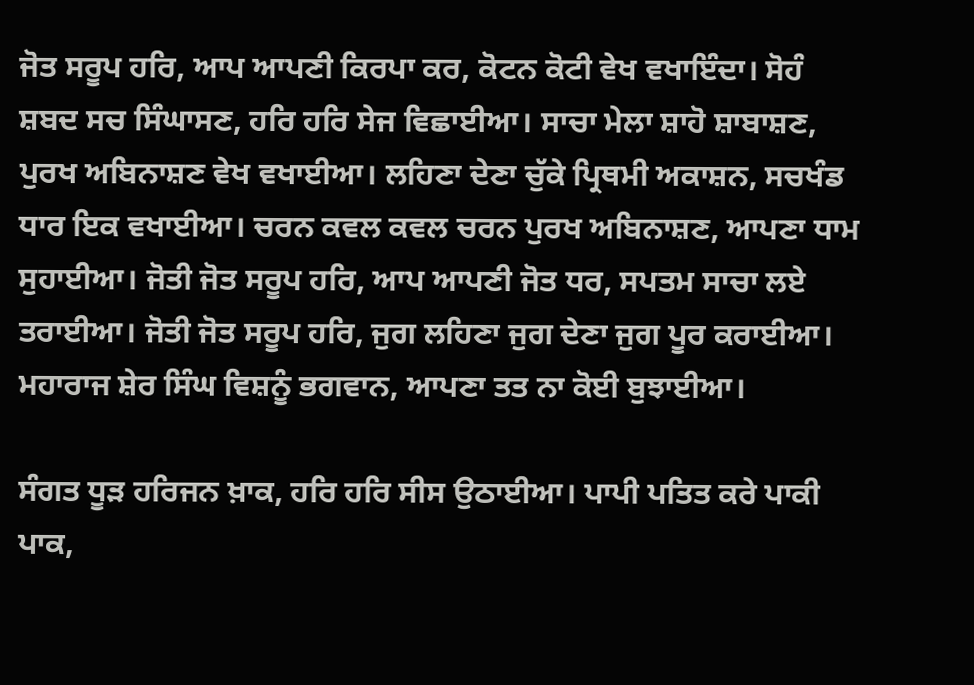ਜੋਤ ਸਰੂਪ ਹਰਿ, ਆਪ ਆਪਣੀ ਕਿਰਪਾ ਕਰ, ਕੋਟਨ ਕੋਟੀ ਵੇਖ ਵਖਾਇੰਦਾ। ਸੋਹੰ ਸ਼ਬਦ ਸਚ ਸਿੰਘਾਸਣ, ਹਰਿ ਹਰਿ ਸੇਜ ਵਿਛਾਈਆ। ਸਾਚਾ ਮੇਲਾ ਸ਼ਾਹੋ ਸ਼ਾਬਾਸ਼ਣ, ਪੁਰਖ ਅਬਿਨਾਸ਼ਣ ਵੇਖ ਵਖਾਈਆ। ਲਹਿਣਾ ਦੇਣਾ ਚੁੱਕੇ ਪ੍ਰਿਥਮੀ ਅਕਾਸ਼ਨ, ਸਚਖੰਡ ਧਾਰ ਇਕ ਵਖਾਈਆ। ਚਰਨ ਕਵਲ ਕਵਲ ਚਰਨ ਪੁਰਖ ਅਬਿਨਾਸ਼ਣ, ਆਪਣਾ ਧਾਮ ਸੁਹਾਈਆ। ਜੋਤੀ ਜੋਤ ਸਰੂਪ ਹਰਿ, ਆਪ ਆਪਣੀ ਜੋਤ ਧਰ, ਸਪਤਮ ਸਾਚਾ ਲਏ ਤਰਾਈਆ। ਜੋਤੀ ਜੋਤ ਸਰੂਪ ਹਰਿ, ਜੁਗ ਲਹਿਣਾ ਜੁਗ ਦੇਣਾ ਜੁਗ ਪੂਰ ਕਰਾਈਆ। ਮਹਾਰਾਜ ਸ਼ੇਰ ਸਿੰਘ ਵਿਸ਼ਨੂੰ ਭਗਵਾਨ, ਆਪਣਾ ਤਤ ਨਾ ਕੋਈ ਬੁਝਾਈਆ।

ਸੰਗਤ ਧੂੜ ਹਰਿਜਨ ਖ਼ਾਕ, ਹਰਿ ਹਰਿ ਸੀਸ ਉਠਾਈਆ। ਪਾਪੀ ਪਤਿਤ ਕਰੇ ਪਾਕੀ ਪਾਕ,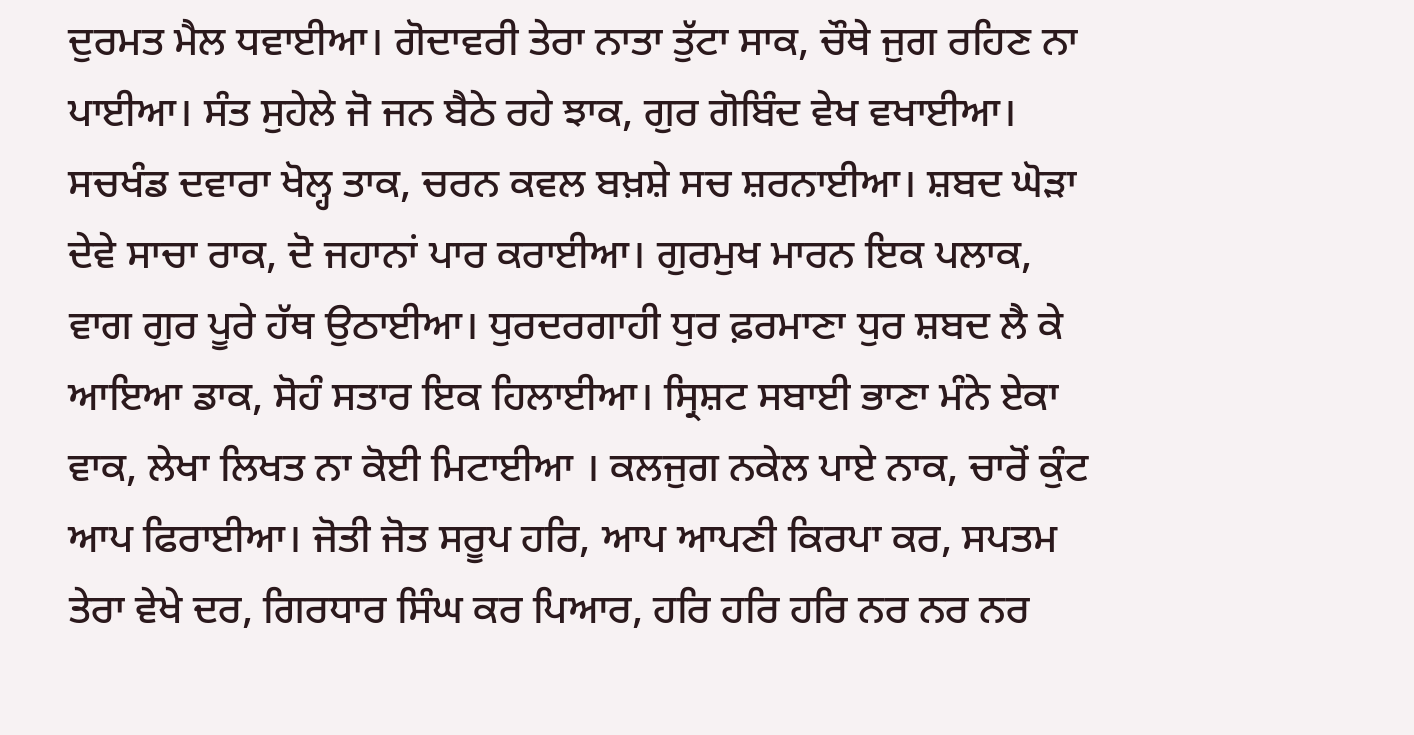ਦੁਰਮਤ ਮੈਲ ਧਵਾਈਆ। ਗੋਦਾਵਰੀ ਤੇਰਾ ਨਾਤਾ ਤੁੱਟਾ ਸਾਕ, ਚੌਥੇ ਜੁਗ ਰਹਿਣ ਨਾ ਪਾਈਆ। ਸੰਤ ਸੁਹੇਲੇ ਜੋ ਜਨ ਬੈਠੇ ਰਹੇ ਝਾਕ, ਗੁਰ ਗੋਬਿੰਦ ਵੇਖ ਵਖਾਈਆ। ਸਚਖੰਡ ਦਵਾਰਾ ਖੋਲ੍ਹ ਤਾਕ, ਚਰਨ ਕਵਲ ਬਖ਼ਸ਼ੇ ਸਚ ਸ਼ਰਨਾਈਆ। ਸ਼ਬਦ ਘੋੜਾ ਦੇਵੇ ਸਾਚਾ ਰਾਕ, ਦੋ ਜਹਾਨਾਂ ਪਾਰ ਕਰਾਈਆ। ਗੁਰਮੁਖ ਮਾਰਨ ਇਕ ਪਲਾਕ, ਵਾਗ ਗੁਰ ਪੂਰੇ ਹੱਥ ਉਠਾਈਆ। ਧੁਰਦਰਗਾਹੀ ਧੁਰ ਫ਼ਰਮਾਣਾ ਧੁਰ ਸ਼ਬਦ ਲੈ ਕੇ ਆਇਆ ਡਾਕ, ਸੋਹੰ ਸਤਾਰ ਇਕ ਹਿਲਾਈਆ। ਸ੍ਰਿਸ਼ਟ ਸਬਾਈ ਭਾਣਾ ਮੰਨੇ ਏਕਾ ਵਾਕ, ਲੇਖਾ ਲਿਖਤ ਨਾ ਕੋਈ ਮਿਟਾਈਆ । ਕਲਜੁਗ ਨਕੇਲ ਪਾਏ ਨਾਕ, ਚਾਰੋਂ ਕੁੰਟ ਆਪ ਫਿਰਾਈਆ। ਜੋਤੀ ਜੋਤ ਸਰੂਪ ਹਰਿ, ਆਪ ਆਪਣੀ ਕਿਰਪਾ ਕਰ, ਸਪਤਮ ਤੇਰਾ ਵੇਖੇ ਦਰ, ਗਿਰਧਾਰ ਸਿੰਘ ਕਰ ਪਿਆਰ, ਹਰਿ ਹਰਿ ਹਰਿ ਨਰ ਨਰ ਨਰ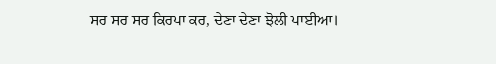ਸਰ ਸਰ ਸਰ ਕਿਰਪਾ ਕਰ, ਦੇਣਾ ਦੇਣਾ ਝੋਲੀ ਪਾਈਆ।